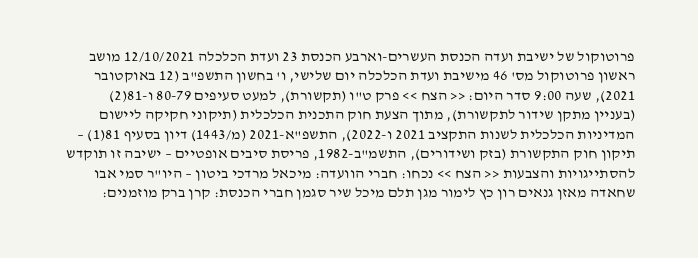פרוטוקול של ישיבת ועדה הכנסת העשרים-וארבע הכנסת 23 ועדת הכלכלה 12/10/2021 מושב ראשון פרוטוקול מס' 46 מישיבת ועדת הכלכלה יום שלישי, ו' בחשון התשפ"ב (12 באוקטובר 2021), שעה 9:00 סדר היום: << הצח >> פרק ט"ו (תקשורת), למעט סעיפים 80-79 ו-81(2) (בעניין מתקן שידור לתקשורת), מתוך הצעת חוק התכנית הכלכלית (תיקוני חקיקה ליישום המדיניות הכלכלית לשנות התקציב 2021 ו-2022), התשפ"א-2021 (מ/1443) דיון בסעיף 81(1) – תיקון חוק התקשורת (בזק ושידורים), התשמ"ב-1982, פריסת סיבים אופטיים – ישיבה זו תוקדש להסתייגויות והצבעות << הצח >> נכחו: חברי הוועדה: מיכאל מרדכי ביטון – היו"ר סמי אבו שחאדה מאזן גנאים רון כץ לימור מגן תלם מיכל שיר סגמן חברי הכנסת: קרן ברק מוזמנים: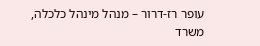עופר רז-דרור – מנהל מינהל כלכלה, משרד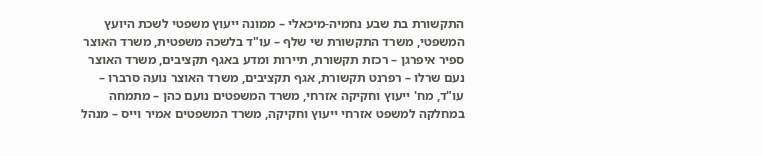התקשורת בת שבע נחמיה-מיכאלי – ממונה ייעוץ משפטי לשכת היועץ המשפטי, משרד התקשורת שי שלף – עו"ד בלשכה משפטית, משרד האוצר ספיר איפרגן – רכזת תקשורת, תיירות ומדע באגף תקציבים, משרד האוצר נעם שרלו – רפרנט תקשורת, אגף תקציבים, משרד האוצר נועה סרברו – עו"ד, מח' ייעוץ וחקיקה אזרחי, משרד המשפטים נועם כהן – מתמחה במחלקה למשפט אזרחי ייעוץ וחקיקה, משרד המשפטים אמיר וייס – מנהל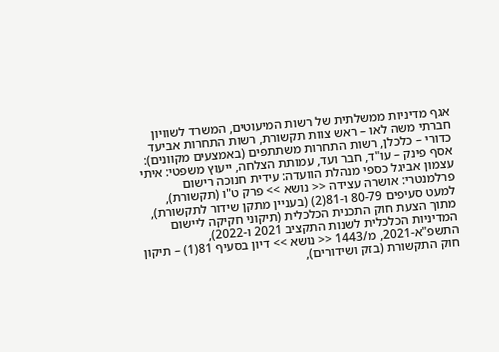אגף מדיניות ממשלתית של רשות המיעוטים, המשרד לשוויון חברתי משה לאו – ראש צוות תקשורת, רשות התחרות אביעד כדורי – כלכלן, רשות התחרות משתתפים (באמצעים מקוונים): אסף פינק – עו"ד, חבר ועד, עמותת הצלחה, ייעוץ משפטי: איתי עצמון אביגל כספי מנהלת הוועדה: עידית חנוכה רישום פרלמנטרי: אושרה עצידה << נושא >> פרק ט"ו (תקשורת), למעט סעיפים 80-79 ו-81(2) (בעניין מתקן שידור לתקשורת), מתוך הצעת חוק התכנית הכלכלית (תיקוני חקיקה ליישום המדיניות הכלכלית לשנות התקציב 2021 ו-2022), התשפ"א-2021, מ/1443 << נושא >> דיון בסעיף 81(1) – תיקון חוק התקשורת (בזק ושידורים),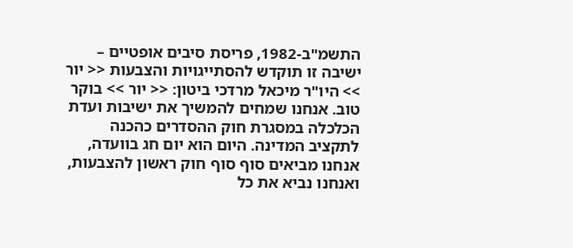התשמ"ב-1982, פריסת סיבים אופטיים – ישיבה זו תוקדש להסתייגויות והצבעות << יור >> היו"ר מיכאל מרדכי ביטון: << יור >> בוקר טוב. אנחנו שמחים להמשיך את ישיבות ועדת הכלכלה במסגרת חוק ההסדרים כהכנה לתקציב המדינה. היום הוא יום חג בוועדה, אנחנו מביאים סוף סוף חוק ראשון להצבעות, ואנחנו נביא את כל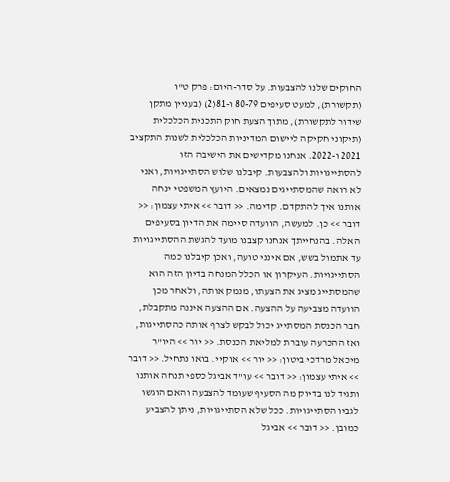החוקים שלנו להצבעות. על סדר-היום: פרק ט"ו (תקשורת), למעט סעיפים 80-79 ו-81(2) (בעניין מתקן שידור לתקשורת), מתוך הצעת חוק התכנית הכלכלית (תיקוני חקיקה ליישום המדיניות הכלכלית לשנות התקציב 2021 ו-2022. אנחנו מקדישים את הישיבה הזו להסתייגויות ולהצבעות. קיבלנו שלוש הסתייגויות, ואני לא רואה שהמסתייגים נמצאים. היועץ המשפטי ינחה אותנו איך להתקדם. קדימה. << דובר >> איתי עצמון: << דובר >> כן. למעשה, הוועדה סיימה את הדיון בסעיפים האלה. בהנחייתך אנחנו קצבנו מועד להגשת ההסתייגויות עד אתמול בשש, אם אינני טועה, ואכן קיבלנו כמה הסתייגויות. העיקרון או הכלל המנחה בדיון הזה הוא שהמסתייג מציג את הצעתו, מנמק אותה, ולאחר מכן הוועדה מצביעה על ההצעה. אם ההצעה איננה מתקבלת, חבר הכנסת המסתייג יכול לבקש לצרף אותה כהסתייגות, ואז ההכרעה עוברת למליאת הכנסת. << יור >> היו"ר מיכאל מרדכי ביטון: << יור >> אוקיי. בואו נתחיל. << דובר >> איתי עצמון: << דובר >> עו"ד אביגל כספי תנחה אותנו ותגיד לנו בדיוק מה הסעיף שעומד להצבעה והאם הוגשו לגביו הסתייגויות. ככל שלא הסתייגויות, ניתן להצביע כמובן. << דובר >> אביגל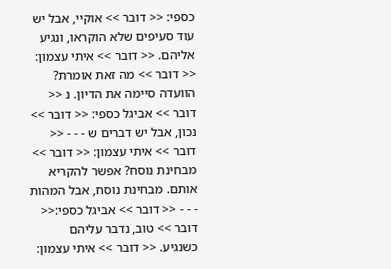כספי: << דובר >> אוקיי, אבל יש עוד סעיפים שלא הוקראו, ונגיע אליהם. << דובר >> איתי עצמון: << דובר >> מה זאת אומרת? הוועדה סיימה את הדיון. נ << דובר >> אביגל כספי: << דובר >> נכון, אבל יש דברים ש - - - << דובר >> איתי עצמון: << דובר >> מבחינת נוסח? אפשר להקריא אותם. מבחינת נוסח, אבל המהות - - - << דובר >> אביגל כספי:<< דובר >> טוב, נדבר עליהם כשנגיע. << דובר >> איתי עצמון: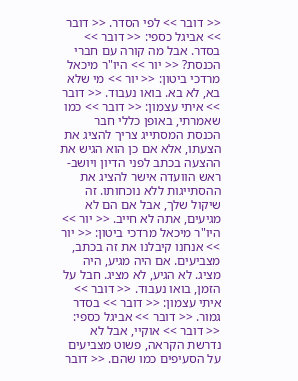<< דובר >> לפי הסדר. << דובר >> אביגל כספי: << דובר >> בסדר. אבל מה קורה עם חברי הכנסת? << יור >> היו"ר מיכאל מרדכי ביטון: << יור >> מי שלא בא, לא בא. בואו נעבוד. << דובר >> איתי עצמון: << דובר >> כמו שאמרתי, באופן כללי חבר הכנסת המסתייג צריך להציג את הצעתו, אלא אם כן הוא הגיש את ההצעה בכתב לפני הדיון ויושב-ראש הוועדה אישר להציג את ההסתייגות ללא נוכחותו. זה שיקול שלך, אבל אם הם לא מגיעים, אתה לא חייב. << יור >> היו"ר מיכאל מרדכי ביטון: << יור >> אנחנו קיבלנו את זה בכתב, מצביעים. אם היה מגיע, היה מציג. לא הגיע, לא מציג. חבל על הזמן, בואו נעבוד. << דובר >> איתי עצמון: << דובר >> בסדר גמור. << דובר >> אביגל כספי: << דובר >> אוקיי, אבל לא נדרשת הקראה, פשוט מצביעים על הסעיפים כמו שהם. << דובר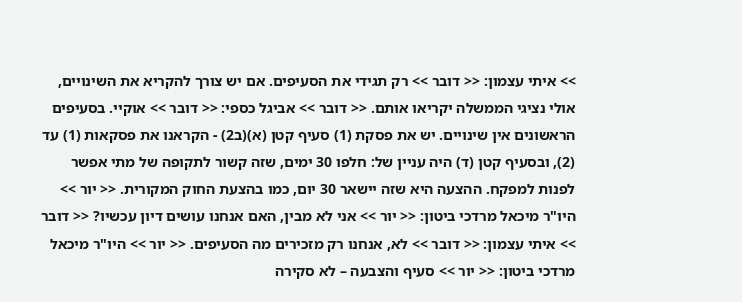>> איתי עצמון: << דובר >> רק תגידי את הסעיפים. אם יש צורך להקריא את השינויים, אולי נציגי הממשלה יקריאו אותם. << דובר >> אביגל כספי: << דובר >> אוקיי. בסעיפים הראשונים אין שינויים. יש את פסקת (1) סעיף קטן (א)(ב2) - הקראנו את פסקאות (1) עד (2), ובסעיף קטן (ד) היה עניין של: חלפו 30 ימים, שזה קשור לתקופה של מתי אפשר לפנות למפקח. ההצעה היא שזה יישאר 30 יום, כמו בהצעת החוק המקורית. << יור >> היו"ר מיכאל מרדכי ביטון: << יור >> אני לא מבין, האם אנחנו עושים דיון עכשיו? << דובר >> איתי עצמון: << דובר >> לא, אנחנו רק מזכירים מה הסעיפים. << יור >> היו"ר מיכאל מרדכי ביטון: << יור >> סעיף והצבעה – לא סקירה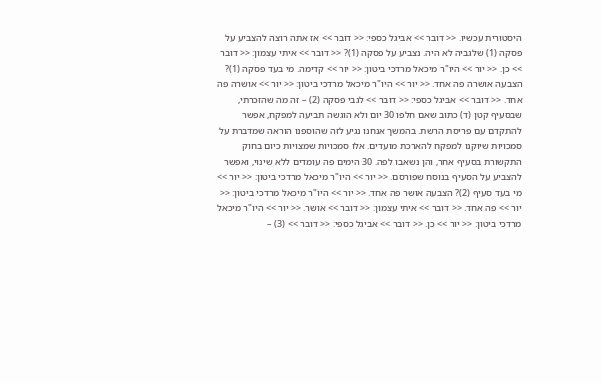היסטורית עכשיו. << דובר >> אביגל כספי: << דובר >> אז אתה רוצה להצביע על פסקה (1) שלגביה לא היה. נצביע על פסקה (1)? << דובר >> איתי עצמון: << דובר >> כן. << יור >> היו"ר מיכאל מרדכי ביטון: << יור >> קדימה. מי בעד פסקה (1)? הצבעה אושרה פה אחד. << יור >> היו"ר מיכאל מרדכי ביטון: << יור >> אושרה פה אחד. << דובר >> אביגל כספי: << דובר >> לגבי פסקה (2) – זה מה שהזכרתי, שבסעיף קטן (ד) כתוב שאם חלפו 30 יום ולא הוגשה תביעה למפקח, אפשר להתקדם עם פריסת הרשת. בהמשך אנחנו נגיע לזה שהוספנו הוראה שמדברת על סמכויות שיוקנו למפקח להארכת מועדים. אלו סמכויות שמצויות כיום בחוק התקשורת בסעיף אחר, והן נשאבו לפה. 30 הימים פה עומדים ללא שינוי, ואפשר להצביע על הסעיף בנוסח שפורסם. << יור >> היו"ר מיכאל מרדכי ביטון: << יור >> מי בעד סעיף (2)? הצבעה אושר פה אחד. << יור >> היו"ר מיכאל מרדכי ביטון: << יור >> פה אחד. << דובר >> איתי עצמון: << דובר >> אושר. << יור >> היו"ר מיכאל מרדכי ביטון: << יור >> כן. << דובר >> אביגל כספי: << דובר >> (3) –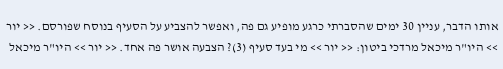אותו הדבר, עניין 30 ימים שהסברתי כרגע מופיע גם פה, ואפשר להצביע על הסעיף בנוסח שפורסם. << יור >> היו"ר מיכאל מרדכי ביטון: << יור >> מי בעד סעיף (3)? הצבעה אושר פה אחד. << יור >> היו"ר מיכאל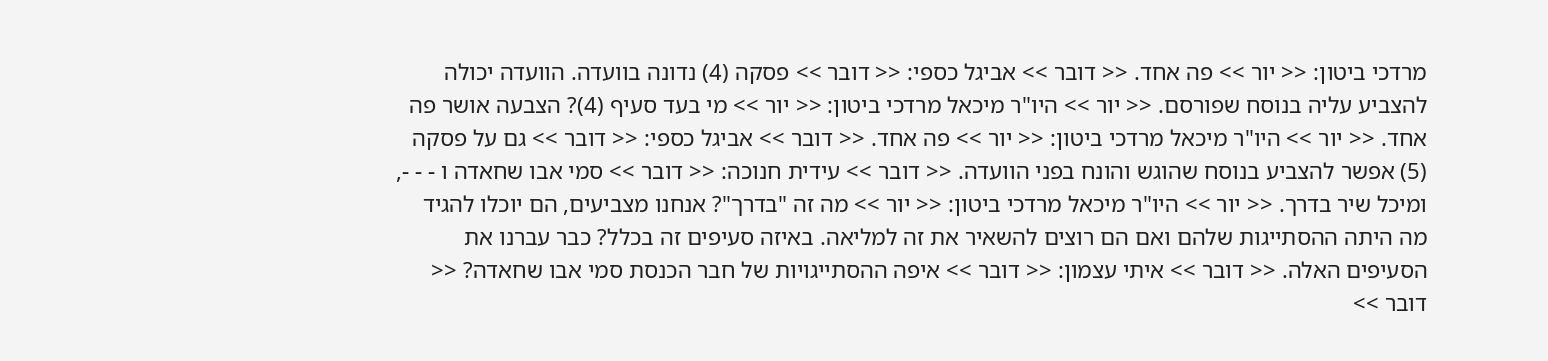מרדכי ביטון: << יור >> פה אחד. << דובר >> אביגל כספי: << דובר >> פסקה (4) נדונה בוועדה. הוועדה יכולה להצביע עליה בנוסח שפורסם. << יור >> היו"ר מיכאל מרדכי ביטון: << יור >> מי בעד סעיף (4)? הצבעה אושר פה אחד. << יור >> היו"ר מיכאל מרדכי ביטון: << יור >> פה אחד. << דובר >> אביגל כספי: << דובר >> גם על פסקה (5) אפשר להצביע בנוסח שהוגש והונח בפני הוועדה. << דובר >> עידית חנוכה: << דובר >> סמי אבו שחאדה ו - - -, ומיכל שיר בדרך. << יור >> היו"ר מיכאל מרדכי ביטון: << יור >> מה זה "בדרך"? אנחנו מצביעים, הם יוכלו להגיד מה היתה ההסתייגות שלהם ואם הם רוצים להשאיר את זה למליאה. באיזה סעיפים זה בכלל? כבר עברנו את הסעיפים האלה. << דובר >> איתי עצמון: << דובר >> איפה ההסתייגויות של חבר הכנסת סמי אבו שחאדה? << דובר >>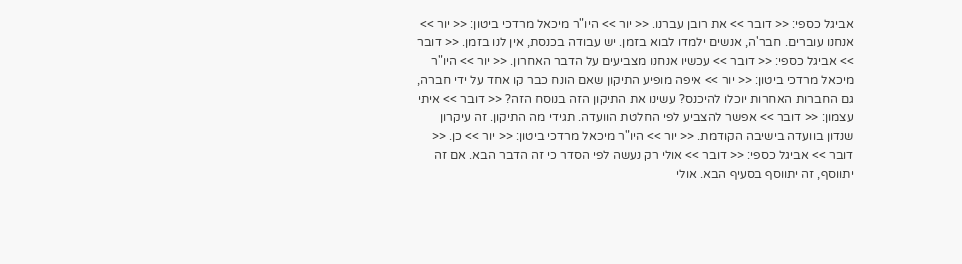אביגל כספי: << דובר >> את רובן עברנו. << יור >> היו"ר מיכאל מרדכי ביטון: << יור >> אנחנו עוברים. חבר'ה, אנשים ילמדו לבוא בזמן. יש עבודה בכנסת, אין לנו בזמן. << דובר >> אביגל כספי: << דובר >> עכשיו אנחנו מצביעים על הדבר האחרון. << יור >> היו"ר מיכאל מרדכי ביטון: << יור >> איפה מופיע התיקון שאם הונח כבר קו אחד על ידי חברה, גם החברות האחרות יוכלו להיכנס? עשינו את התיקון הזה בנוסח הזה? << דובר >> איתי עצמון: << דובר >> אפשר להצביע לפי החלטת הוועדה. תגידי מה התיקון. זה עיקרון שנדון בוועדה בישיבה הקודמת. << יור >> היו"ר מיכאל מרדכי ביטון: << יור >> כן. << דובר >> אביגל כספי: << דובר >> אולי רק נעשה לפי הסדר כי זה הדבר הבא. אם זה יתווסף, זה יתווסף בסעיף הבא. אולי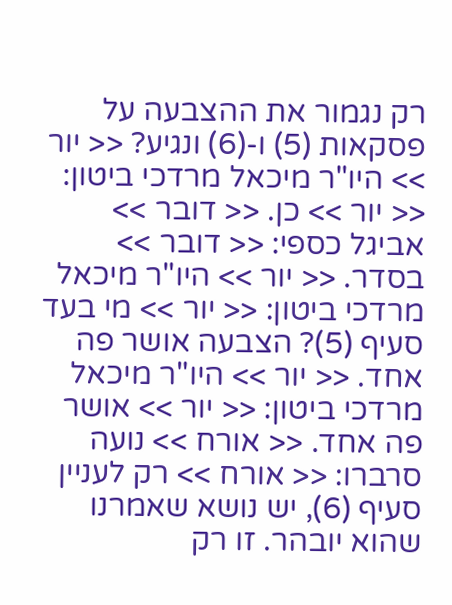רק נגמור את ההצבעה על פסקאות (5) ו-(6) ונגיע? << יור >> היו"ר מיכאל מרדכי ביטון: << יור >> כן. << דובר >> אביגל כספי: << דובר >> בסדר. << יור >> היו"ר מיכאל מרדכי ביטון: << יור >> מי בעד סעיף (5)? הצבעה אושר פה אחד. << יור >> היו"ר מיכאל מרדכי ביטון: << יור >> אושר פה אחד. << אורח >> נועה סרברו: << אורח >> רק לעניין סעיף (6), יש נושא שאמרנו שהוא יובהר. זו רק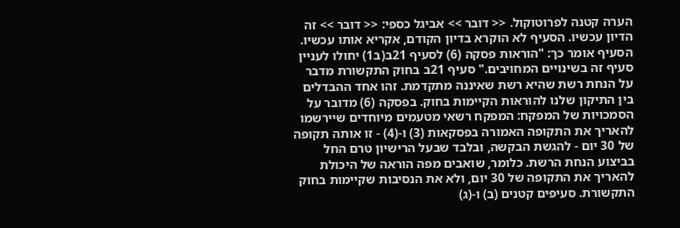הערה קטנה לפרוטוקול. << דובר >> אביגל כספי: << דובר >> זה הדיון עכשיו. הסעיף לא הוקרא בדיון הקודם, אקריא אותו עכשיו. הסעיף אומר כך: "הוראות פסקה (6) לסעיף 21ב(ב1) יחולו לעניין סעיף זה בשינויים המחויבים." סעיף 21ב בחוק התקשורת מדבר על הנחת רשת שהיא רשת שאיננה מתקדמת. זהו אחד ההבדלים בין התיקון שלנו להוראות הקיימות בחוק. בפסקה (6) מדובר על הסמכויות של המפקח: המפקח רשאי מטעמים מיוחדים שיירשמו להאריך את התקופה האמורה בפסקאות (3) ו-(4) - זו אותה תקופה של 30 יום - להגשת הבקשה, ובלבד שבעל הרישיון טרם החל בביצוע הנחת הרשת. כלומר, שואבים מפה הוראה של היכולת להאריך את התקופה של 30 יום, ולא את הנסיבות שקיימות בחוק התקשורת. סעיפים קטנים (ב) ו-(ג)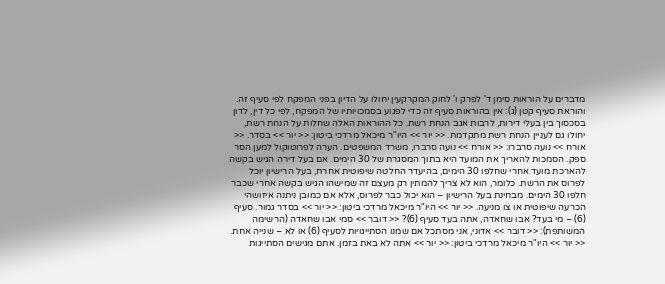מדברים על הוראות סימן ד' לפרק ו' לחוק המקרקעין יחולו על הדיון בפני המפקח לפי סעיף זה. והוראת סעיף קטן (ג): אין בהוראות סעיף זה כדי לפגוע בסמכויותיו של המפקח, לפי כל דין, לדון בסכסוך בין בעלי דירות, לרבות אגב הנחת רשת. כל ההוראות האלה שחלות על הנחת רשת, יחולו גם לעניין הנחת רשת מתקדמת. << יור >> היו"ר מיכאל מרדכי ביטון: << יור >> בסדר. << אורח >> נועה סרברו: << אורח >> נועה סרברו, משרד המשפטים. הערה לפרוטוקול למען הסר ספק. הסמכות להאריך את המועד היא בתוך המסגרת של 30 הימים. אם בעל דירה הגיש בקשה להארכת מועד אחרי שחלפו 30 הימים, בהיעדר החלטה שיפוטית אחרת, בעל הרישיון יוכל לפרוס את הרשת. כלומר, הוא לא צריך להמתין רק מעצם זה שמישהו הגיש בקשה אחרי שכבר חלפו 30 הימים. מבחינת בעל הרישיון – הוא יכול כבר לפרוס, אלא אם כמובן ניתנה איזושהי הכרעה שיפוטית או צו מניעה. << יור >> היו"ר מיכאל מרדכי ביטון: << יור >> בסדר גמור. סעיף (6) – מי בעד? אבו שחאדה, אתה בעד סעיף (6)? << דובר >> סמי אבו שחאדה (הרשימה המשותפת): << דובר >> אדוני, אני מסתכל אם שמנו הסתייגויות לסעיף (6) או לא – שנייה אחת. << יור >> היו"ר מיכאל מרדכי ביטון: << יור >> אתה לא באת בזמן. אתם מגישים הסתייגות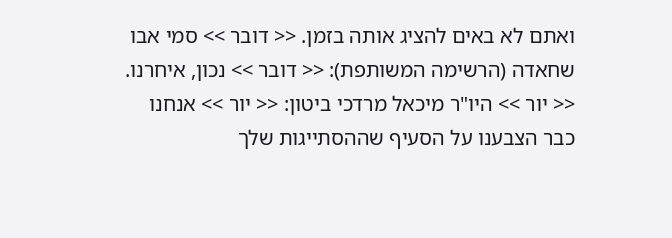ואתם לא באים להציג אותה בזמן. << דובר >> סמי אבו שחאדה (הרשימה המשותפת): << דובר >> נכון, איחרנו. << יור >> היו"ר מיכאל מרדכי ביטון: << יור >> אנחנו כבר הצבענו על הסעיף שההסתייגות שלך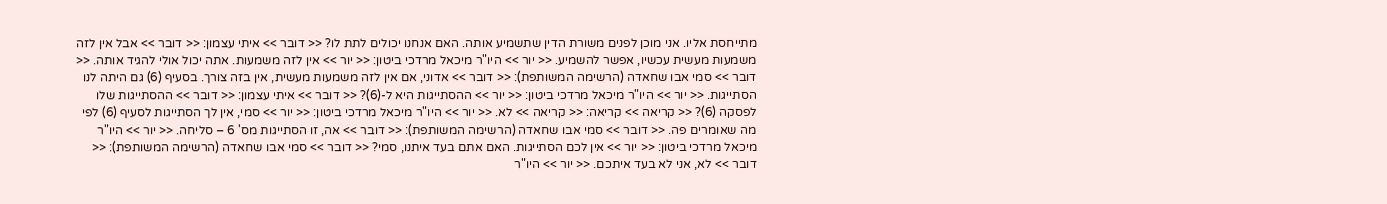מתייחסת אליו. אני מוכן לפנים משורת הדין שתשמיע אותה. האם אנחנו יכולים לתת לו? << דובר >> איתי עצמון: << דובר >> אבל אין לזה משמעות מעשית עכשיו, אפשר להשמיע. << יור >> היו"ר מיכאל מרדכי ביטון: << יור >> אין לזה משמעות. אתה יכול אולי להגיד אותה. << דובר >> סמי אבו שחאדה (הרשימה המשותפת): << דובר >> אדוני, אם אין לזה משמעות מעשית, אין בזה צורך. בסעיף (6) גם היתה לנו הסתייגות. << יור >> היו"ר מיכאל מרדכי ביטון: << יור >> ההסתייגות היא ל-(6)? << דובר >> איתי עצמון: << דובר >> ההסתייגות שלו לפסקה (6)? << קריאה >> קריאה: << קריאה >> לא. << יור >> היו"ר מיכאל מרדכי ביטון: << יור >> סמי, אין לך הסתייגות לסעיף (6) לפי מה שאומרים פה. << דובר >> סמי אבו שחאדה (הרשימה המשותפת): << דובר >> אה, זו הסתייגות מס' 6 – סליחה. << יור >> היו"ר מיכאל מרדכי ביטון: << יור >> אין לכם הסתייגות. האם אתם בעד איתנו, סמי? << דובר >> סמי אבו שחאדה (הרשימה המשותפת): << דובר >> לא, אני לא בעד איתכם. << יור >> היו"ר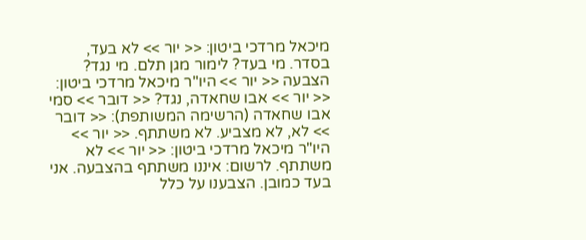מיכאל מרדכי ביטון: << יור >> לא בעד, בסדר. מי בעד? לימור מגן תלם. מי נגד? הצבעה << יור >> היו"ר מיכאל מרדכי ביטון: << יור >> אבו שחאדה, נגד? << דובר >> סמי אבו שחאדה (הרשימה המשותפת): << דובר >> לא, לא מצביע. לא משתתף. << יור >> היו"ר מיכאל מרדכי ביטון: << יור >> לא משתתף. לרשום: איננו משתתף בהצבעה. אני בעד כמובן. הצבענו על כלל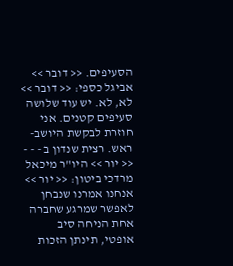הסעיפים. << דובר >> אביגל כספי: << דובר >> לא, לא. יש עוד שלושה סעיפים קטנים. אני חוזרת לבקשת היושב-ראש. רצית שנדון ב - - - << יור >> היו"ר מיכאל מרדכי ביטון: << יור >> אנחנו אמרנו שנבחן לאפשר שמרגע שחברה אחת הניחה סיב אופטי, תינתן הזכות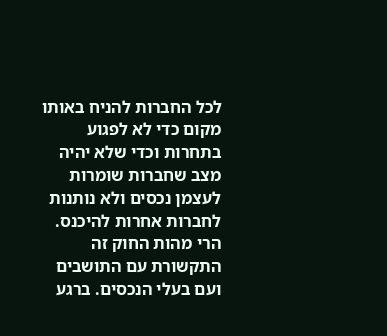לכל החברות להניח באותו מקום כדי לא לפגוע בתחרות וכדי שלא יהיה מצב שחברות שומרות לעצמן נכסים ולא נותנות לחברות אחרות להיכנס. הרי מהות החוק זה התקשורת עם התושבים ועם בעלי הנכסים. ברגע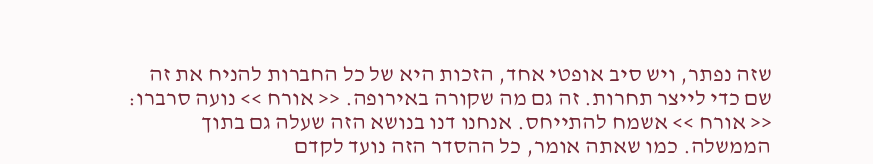שזה נפתר, ויש סיב אופטי אחד, הזכות היא של כל החברות להניח את זה שם כדי לייצר תחרות. זה גם מה שקורה באירופה. << אורח >> נועה סרברו: << אורח >> אשמח להתייחס. אנחנו דנו בנושא הזה שעלה גם בתוך הממשלה. כמו שאתה אומר, כל ההסדר הזה נועד לקדם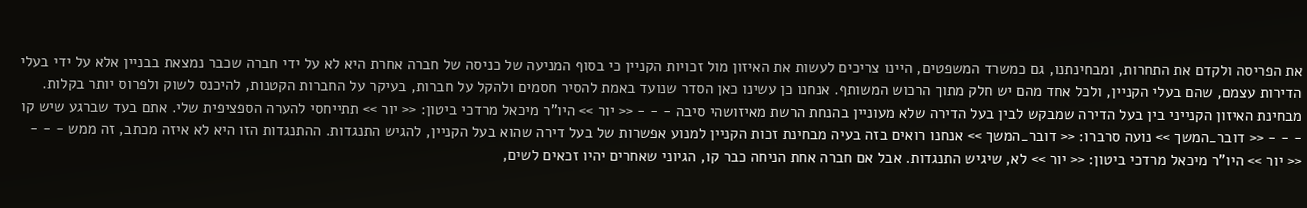את הפריסה ולקדם את התחרות, ומבחינתנו, גם כמשרד המשפטים, היינו צריכים לעשות את האיזון מול זכויות הקניין כי בסוף המניעה של כניסה של חברה אחרת היא לא על ידי חברה שכבר נמצאת בבניין אלא על ידי בעלי הדירות עצמם, שהם בעלי הקניין, ולכל אחד מהם יש חלק מתוך הרכוש המשותף. אנחנו כן עשינו כאן הסדר שנועד באמת להסיר חסמים ולהקל על חברות, בעיקר על החברות הקטנות, להיכנס לשוק ולפרוס יותר בקלות. מבחינת האיזון הקנייני בין בעל הדירה שמבקש לבין בעל הדירה שלא מעוניין בהנחת הרשת מאיזושהי סיבה - - - << יור >> היו"ר מיכאל מרדכי ביטון: << יור >> תתייחסי להערה הספציפית שלי. אתם בעד שברגע שיש קו - - - << דובר_המשך >> נועה סרברו: << דובר_המשך >> אנחנו רואים בזה בעיה מבחינת זכות הקניין למנוע אפשרות של בעל דירה שהוא בעל הקניין, להגיש התנגדות. ההתנגדות הזו היא לא איזה מכתב, זה ממש - - - << יור >> היו"ר מיכאל מרדכי ביטון: << יור >> לא, שיגיש התנגדות. אבל אם חברה אחת הניחה כבר קו, הגיוני שאחרים יהיו זכאים לשים,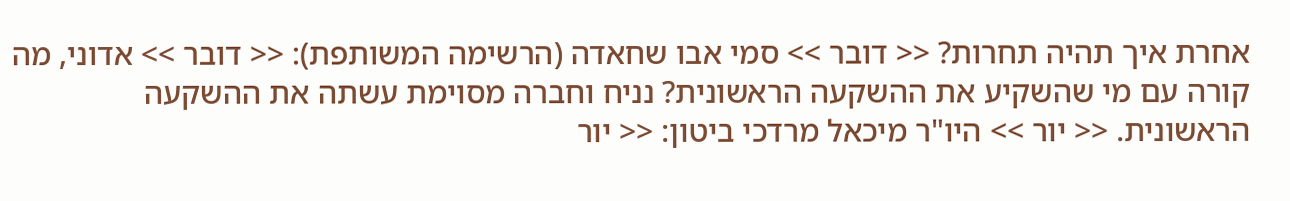אחרת איך תהיה תחרות? << דובר >> סמי אבו שחאדה (הרשימה המשותפת): << דובר >> אדוני, מה קורה עם מי שהשקיע את ההשקעה הראשונית? נניח וחברה מסוימת עשתה את ההשקעה הראשונית. << יור >> היו"ר מיכאל מרדכי ביטון: << יור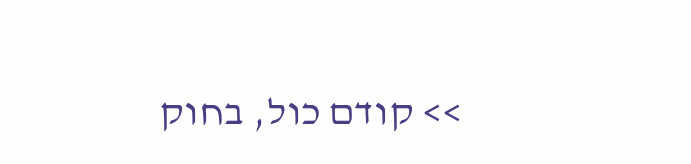>> קודם כול, בחוק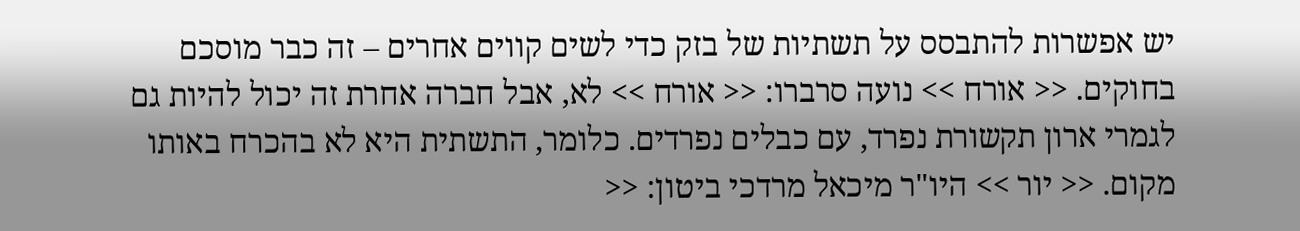יש אפשרות להתבסס על תשתיות של בזק כדי לשים קווים אחרים – זה כבר מוסכם בחוקים. << אורח >> נועה סרברו: << אורח >> לא, אבל חברה אחרת זה יכול להיות גם לגמרי ארון תקשורת נפרד, עם כבלים נפרדים. כלומר, התשתית היא לא בהכרח באותו מקום. << יור >> היו"ר מיכאל מרדכי ביטון: <<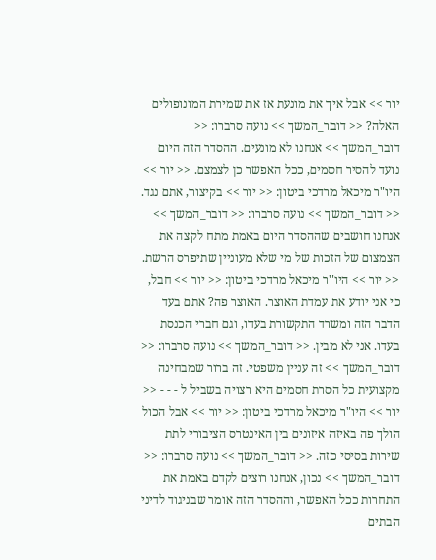יור >> אבל איך את מונעת אז את שמירת המונופולים האלה? << דובר_המשך >> נועה סרברו: << דובר_המשך >> אנחנו לא מונעים. ההסדר הזה היום נועד להסיר חסמים, ככל האפשר כן לצמצם. << יור >> היו"ר מיכאל מרדכי ביטון: << יור >> בקיצור, אתם נגד. << דובר_המשך >> נועה סרברו: << דובר_המשך >> אנחנו חושבים שההסדר היום באמת מתח לקצה את הצמצום של הזכות של מי שלא מעוניין שתיפרס הרשת. << יור >> היו"ר מיכאל מרדכי ביטון: << יור >> חבל, כי אני יודע את עמדת האוצר. האוצר פה? אתם בעד הדבר הזה ומשרד התקשורת בעדו, וגם חברי הכנסת בעדו. אני לא מבין. << דובר_המשך >> נועה סרברו: << דובר_המשך >> זה עניין משפטי. זה ברור שמבחינה מקצועית כל הסרת חסמים היא רצויה בשביל ל - - - << יור >> היו"ר מיכאל מרדכי ביטון: << יור >> אבל הכול הולך פה באיזה איזונים בין האינטרס הציבורי לתת שירות בסיסי כזה. << דובר_המשך >> נועה סרברו: << דובר_המשך >> נכון, אנחנו רוצים לקדם באמת את התחרות ככל האפשר, וההסדר הזה אומר שבניגוד לדיני הבתים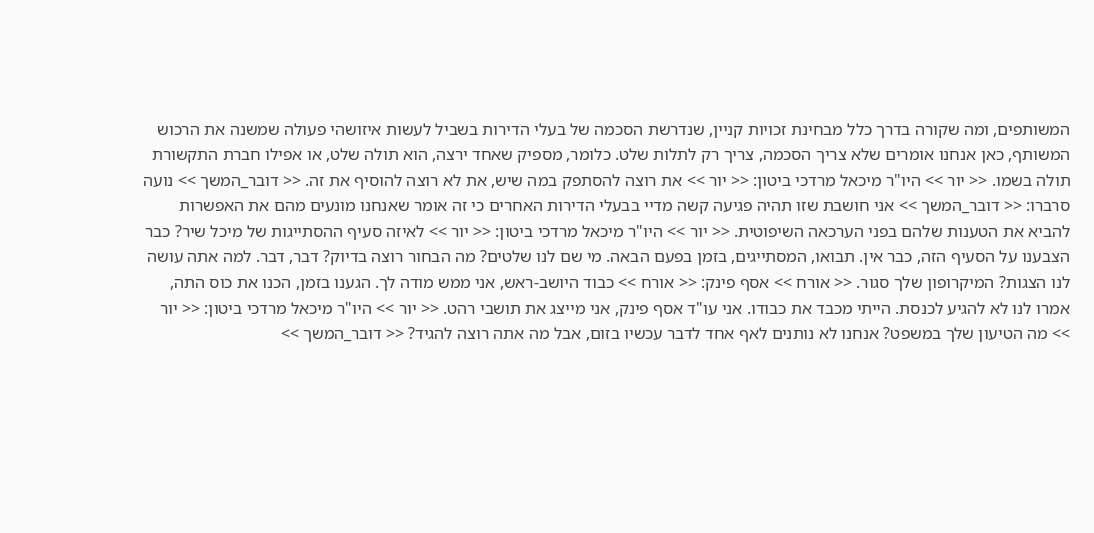המשותפים, ומה שקורה בדרך כלל מבחינת זכויות קניין, שנדרשת הסכמה של בעלי הדירות בשביל לעשות איזושהי פעולה שמשנה את הרכוש המשותף, כאן אנחנו אומרים שלא צריך הסכמה, צריך רק לתלות שלט. כלומר, מספיק שאחד ירצה, הוא תולה שלט, או אפילו חברת התקשורת תולה בשמו. << יור >> היו"ר מיכאל מרדכי ביטון: << יור >> את רוצה להסתפק במה שיש, את לא רוצה להוסיף את זה. << דובר_המשך >> נועה סרברו: << דובר_המשך >> אני חושבת שזו תהיה פגיעה קשה מדיי בבעלי הדירות האחרים כי זה אומר שאנחנו מונעים מהם את האפשרות להביא את הטענות שלהם בפני הערכאה השיפוטית. << יור >> היו"ר מיכאל מרדכי ביטון: << יור >> לאיזה סעיף ההסתייגות של מיכל שיר? כבר הצבענו על הסעיף הזה, כבר אין. תבואו, המסתייגים, בזמן בפעם הבאה. מי שם לנו שלטים? מה הבחור רוצה בדיוק? דבר, דבר. למה אתה עושה לנו הצגות? המיקרופון שלך סגור. << אורח >> אסף פינק: << אורח >> כבוד היושב-ראש, אני ממש מודה לך. הגענו בזמן, הכנו את כוס התה, אמרו לנו לא להגיע לכנסת. הייתי מכבד את כבודו. אני עו"ד אסף פינק, אני מייצג את תושבי רהט. << יור >> היו"ר מיכאל מרדכי ביטון: << יור >> מה הטיעון שלך במשפט? אנחנו לא נותנים לאף אחד לדבר עכשיו בזום, אבל מה אתה רוצה להגיד? << דובר_המשך >>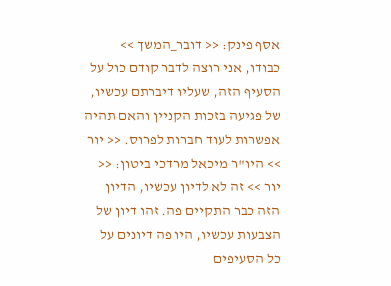אסף פינק: << דובר_המשך >> כבודו, אני רוצה לדבר קודם כול על הסעיף הזה, שעליו דיברתם עכשיו, של פגיעה בזכות הקניין והאם תהיה אפשרות לעוד חברות לפרוס. << יור >> היו"ר מיכאל מרדכי ביטון: << יור >> זה לא לדיון עכשיו, הדיון הזה כבר התקיים פה. זהו דיון של הצבעות עכשיו, היו פה דיונים על כל הסעיפים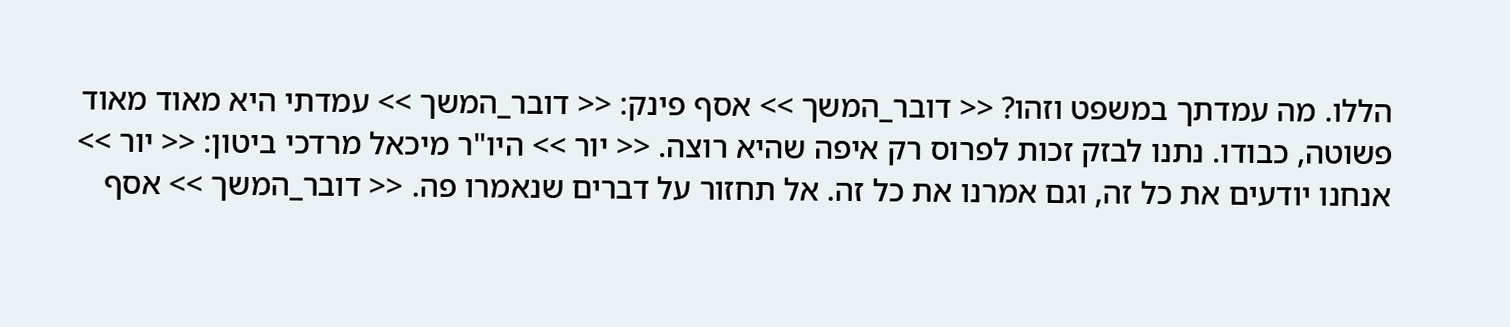הללו. מה עמדתך במשפט וזהו? << דובר_המשך >> אסף פינק: << דובר_המשך >> עמדתי היא מאוד מאוד פשוטה, כבודו. נתנו לבזק זכות לפרוס רק איפה שהיא רוצה. << יור >> היו"ר מיכאל מרדכי ביטון: << יור >> אנחנו יודעים את כל זה, וגם אמרנו את כל זה. אל תחזור על דברים שנאמרו פה. << דובר_המשך >> אסף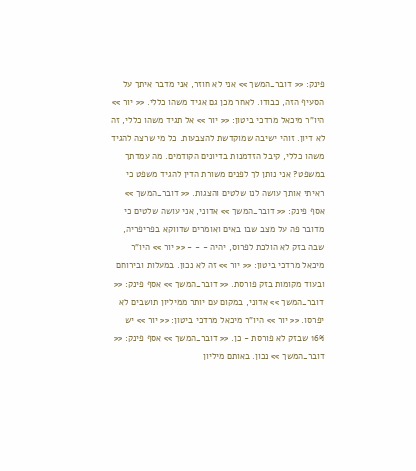פינק: << דובר_המשך >> אני לא חוזר, אני מדבר איתך על הסעיף הזה, כבודו. לאחר מכן גם אגיד משהו כללי. << יור >> היו"ר מיכאל מרדכי ביטון: << יור >> אל תגיד משהו כללי, זה לא דיון. זוהי ישיבה שמוקדשת להצבעות. כל מי שרצה להגיד משהו כללי, קיבל הזדמנות בדיונים הקודמים. מה עמדתך במשפט? אני נותן לך לפנים משורת הדין להגיד משפט כי ראיתי אותך עושה לנו שלטים והצגות. << דובר_המשך >> אסף פינק: << דובר_המשך >> אדוני, אני עושה שלטים כי מדובר פה על מצב שבו באים ואומרים שדווקא בפריפריה, שבה בזק לא הולכת לפרוס, יהיה - - - << יור >> היו"ר מיכאל מרדכי ביטון: << יור >> זה לא נכון. במעלות ובירוחם ובעוד מקומות בזק פורסת. << דובר_המשך >> אסף פינק: << דובר_המשך >> אדוני, במקום עם יותר ממיליון תושבים לא יפרסו. << יור >> היו"ר מיכאל מרדכי ביטון: << יור >> יש 16% שבזק לא פורסת - כן. << דובר_המשך >> אסף פינק: << דובר_המשך >> נכון. באותם מיליון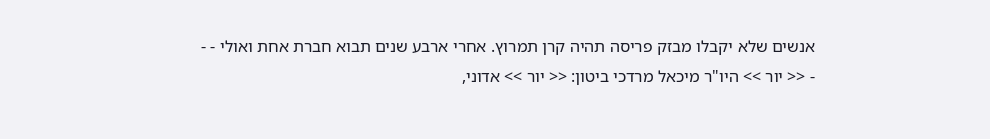אנשים שלא יקבלו מבזק פריסה תהיה קרן תמרוץ. אחרי ארבע שנים תבוא חברת אחת ואולי - - - << יור >> היו"ר מיכאל מרדכי ביטון: << יור >> אדוני,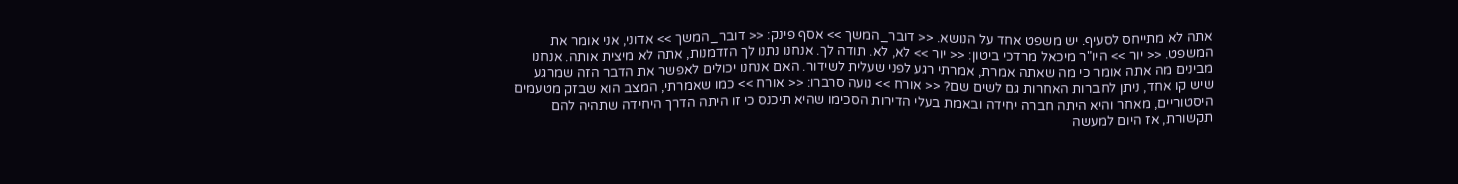אתה לא מתייחס לסעיף. יש משפט אחד על הנושא. << דובר_המשך >> אסף פינק: << דובר_המשך >> אדוני, אני אומר את המשפט. << יור >> היו"ר מיכאל מרדכי ביטון: << יור >> לא, לא. תודה לך. אנחנו נתנו לך הזדמנות, אתה לא מיצית אותה. אנחנו מבינים מה אתה אומר כי מה שאתה אמרת, אמרתי רגע לפני שעלית לשידור. האם אנחנו יכולים לאפשר את הדבר הזה שמרגע שיש קו אחד, ניתן לחברות האחרות גם לשים שם? << אורח >> נועה סרברו: << אורח >> כמו שאמרתי, המצב הוא שבזק מטעמים היסטוריים, מאחר והיא היתה חברה יחידה ובאמת בעלי הדירות הסכימו שהיא תיכנס כי זו היתה הדרך היחידה שתהיה להם תקשורת, אז היום למעשה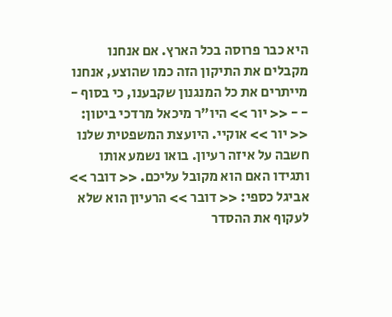היא כבר פרוסה בכל הארץ. אם אנחנו מקבלים את התיקון הזה כמו שהוצע, אנחנו מייתרים את כל המנגנון שקבענו, כי בסוף - - - << יור >> היו"ר מיכאל מרדכי ביטון: << יור >> אוקיי. היועצת המשפטית שלנו חשבה על איזה רעיון. בואו נשמע אותו ותגידו האם הוא מקובל עליכם. << דובר >> אביגל כספי: << דובר >> הרעיון הוא שלא לעקוף את ההסדר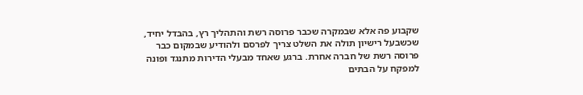שקבוע פה אלא שבמקרה שכבר פרוסה רשת והתהליך רץ, בהבדל יחיד, שכשבעל רישיון תולה את השלט צריך לפרסם ולהודיע שבמקום כבר פרוסה רשת של חברה אחרת. ברגע שאחד מבעלי הדירות מתנגד ופונה למפקח על הבתים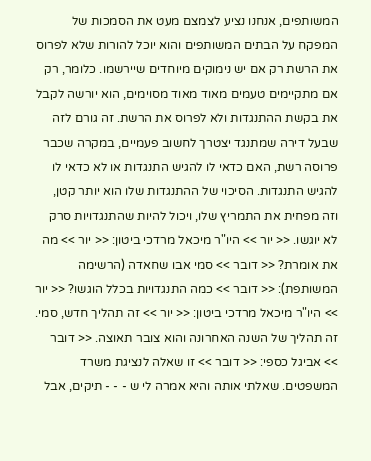המשותפים, אנחנו נציע לצמצם מעט את הסמכות של המפקח על הבתים המשותפים והוא יוכל להורות שלא לפרוס את הרשת רק אם יש נימוקים מיוחדים שיירשמו. כלומר, רק אם מתקיימים טעמים מאוד מאוד מסוימים, הוא יורשה לקבל את בקשת ההתנגדות ולא לפרוס את הרשת. זה גורם לזה שבעל דירה שמתנגד יצטרך לחשוב פעמיים, במקרה שכבר פרוסה רשת, האם כדאי לו להגיש התנגדות או לא כדאי לו להגיש התנגדות. הסיכוי של ההתנגדות שלו הוא יותר קטן, וזה מפחית את התמריץ שלו, ויכול להיות שהתנגדויות סרק לא יוגשו. << יור >> היו"ר מיכאל מרדכי ביטון: << יור >> מה את אומרת? << דובר >> סמי אבו שחאדה (הרשימה המשותפת): << דובר >> כמה התנגדויות בכלל הוגשו? << יור >> היו"ר מיכאל מרדכי ביטון: << יור >> זה תהליך חדש, סמי. זה תהליך של השנה האחרונה והוא צובר תאוצה. << דובר >> אביגל כספי: << דובר >> זו שאלה לנציגת משרד המשפטים. שאלתי אותה והיא אמרה לי ש - - - תיקים, אבל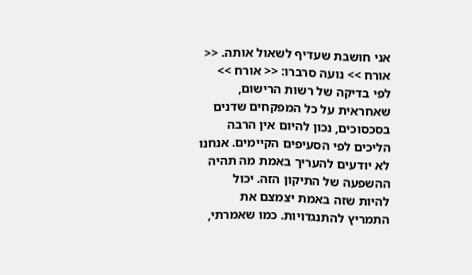אני חושבת שעדיף לשאול אותה. << אורח >> נועה סרברו: << אורח >> לפי בדיקה של רשות הרישום, שאחראית על כל המפקחים שדנים בסכסוכים, נכון להיום אין הרבה הליכים לפי הסעיפים הקיימים. אנחנו לא יודעים להעריך באמת מה תהיה ההשפעה של התיקון הזה. יכול להיות שזה באמת יצמצם את התמריץ להתנגדויות. כמו שאמרתי,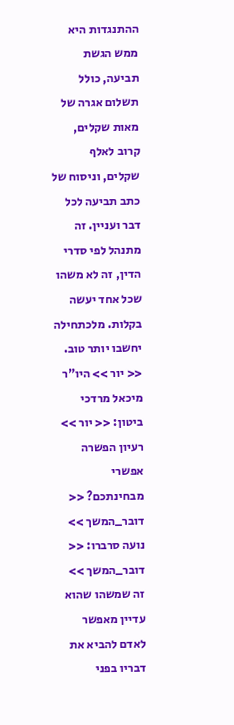ההתנגדות היא ממש הגשת תביעה, כולל תשלום אגרה של מאות שקלים, קרוב לאלף שקלים, וניסוח של כתב תביעה לכל דבר ועניין. זה מתנהל לפי סדרי הדין, זה לא משהו שכל אחד יעשה בקלות. מלכתחילה יחשבו יותר טוב. << יור >> היו"ר מיכאל מרדכי ביטון: << יור >> רעיון הפשרה אפשרי מבחינתכם? << דובר_המשך >> נועה סרברו: << דובר_המשך >> זה שמשהו שהוא עדיין מאפשר לאדם להביא את דבריו בפני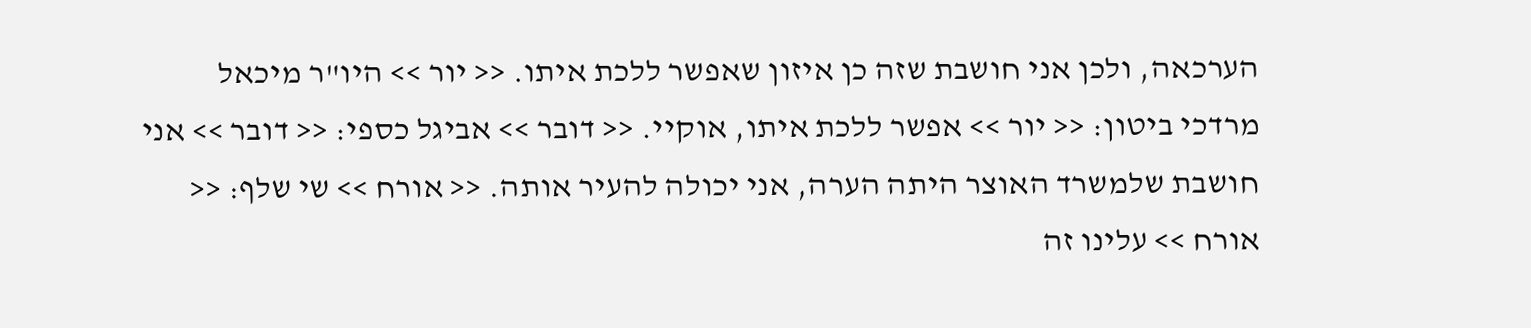הערכאה, ולכן אני חושבת שזה כן איזון שאפשר ללכת איתו. << יור >> היו"ר מיכאל מרדכי ביטון: << יור >> אפשר ללכת איתו, אוקיי. << דובר >> אביגל כספי: << דובר >> אני חושבת שלמשרד האוצר היתה הערה, אני יכולה להעיר אותה. << אורח >> שי שלף: << אורח >> עלינו זה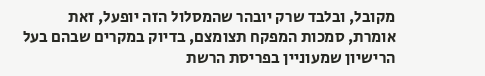מקובל, ובלבד שרק יובהר שהמסלול הזה יופעל, זאת אומרת, סמכות המפקח תצומצם, בדיוק במקרים שבהם בעל הרישיון שמעוניין בפריסת הרשת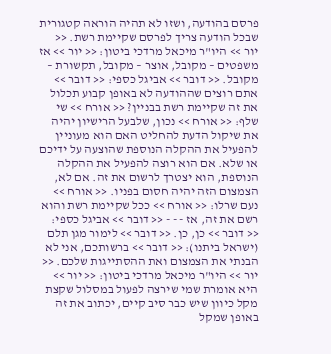פרסם בהודעה, ושזו לא תהיה הוראה קטגורית שבכל הודעה צריך לפרסם שקיימת רשת. << יור >> היו"ר מיכאל מרדכי ביטון: << יור >> אז משפטים – מקובל, אוצר – מקובל, תקשורת – מקובל. << דובר >> אביגל כספי: << דובר >> אתם רוצים שההודעה לא באופן קבוע תכלול את זה שקיימת רשת בבניין? << אורח >> שי שלף: << אורח >> נכון, שלבעל הרישיון יהיה את שיקול הדעת להחליט האם הוא מעוניין להפעיל את ההקלה הנוספת שהוצעה על ידיכם או שלא. אם הוא רוצה להפעיל את ההקלה הנוספת, הוא יצטרך לרשום את זה. אם לא, הצמצום הזה יהיה חסום בפניו. << אורח >> נעם שרלו: << אורח >> ככל שקיימת רשת והוא רשם את זה, אז - - - << דובר >> אביגל כספי: << דובר >> כן, כן. << דובר >> לימור מגן תלם (ישראל ביתנו): << דובר >> ברשותכם, אני לא הבנתי את הצמצום ואת ההסתייגות שלכם. << יור >> היו"ר מיכאל מרדכי ביטון: << יור >> היא אומרת שמי שירצה לפעול במסלול שקצת מקל כיוון שיש כבר סיב קיים, יכתוב את זה באופן שמקל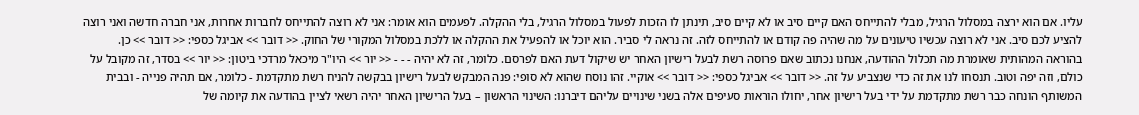עליו. אם הוא ירצה במסלול הרגיל, מבלי להתייחס האם קיים סיב או לא קיים סיב, תינתן לו הזכות לפעול במסלול הרגיל, בלי ההקלה. לפעמים הוא אומר: אני לא רוצה להתייחס לחברות אחרות, אני חברה חדשה ואני רוצה להציע לכם סיב. אני לא רוצה עכשיו טיעונים על מה שהיה פה קודם או להתייחס לזה. זה נראה לי סביר. הוא יוכל או להפעיל את ההקלה או ללכת במסלול המקורי של החוק. << דובר >> אביגל כספי: << דובר >> כן. בהוראה המהותית שאומרת מה תכלול ההודעה, אנחנו נכתוב שאם פרוסה רשת לבעל רישיון האחר יש שיקול דעת האם לפרסם. כלומר, זה לא יהיה - - - << יור >> היו"ר מיכאל מרדכי ביטון: << יור >> בסדר, זה מקובל על כולם, וזה יפה וטוב. תנסחו לנו את זה כדי שנצביע על זה. << דובר >> אביגל כספי: << דובר >> אוקיי. זהו נוסח שהוא לא סופי: פנה המבקש לבעל רישיון בבקשה להניח רשת מתקדמת - כלומר, אם תהיה פנייה - ובבית המשותף הונחה כבר רשת מתקדמת על ידי בעל רישיון אחר, יחולו הוראות סעיפים אלה בשני שינויים עליהם דיברנו: השינוי הראשון – בעל הרישיון האחר יהיה רשאי לציין בהודעה את קיומה של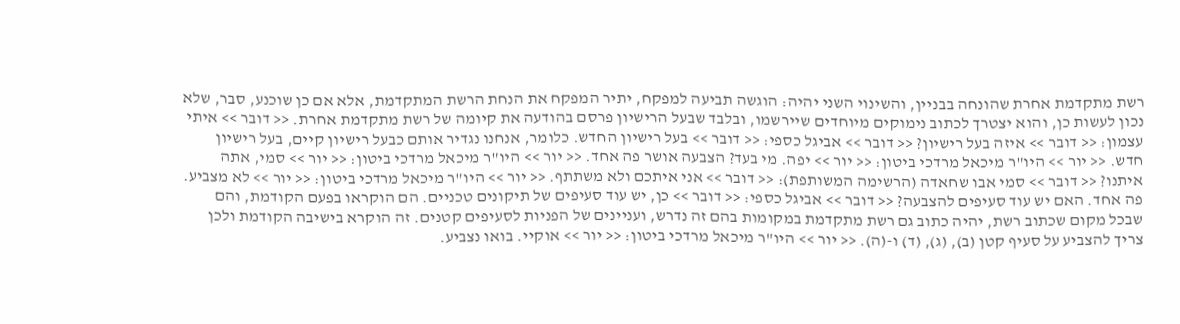רשת מתקדמת אחרת שהונחה בבניין, והשינוי השני יהיה: הוגשה תביעה למפקח, יתיר המפקח את הנחת הרשת המתקדמת, אלא אם כן שוכנע, סבר, שלא נכון לעשות כן, והוא יצטרך לכתוב נימוקים מיוחדים שיירשמו, ובלבד שבעל הרישיון פרסם בהודעה את קיומה של רשת מתקדמת אחרת. << דובר >> איתי עצמון: << דובר >> איזה בעל רישיון? << דובר >> אביגל כספי: << דובר >> בעל רישיון החדש. כלומר, אנחנו נגדיר אותם כבעל רישיון קיים, בעל רישיון חדש. << יור >> היו"ר מיכאל מרדכי ביטון: << יור >> יפה. מי בעד? הצבעה אושר פה אחד. << יור >> היו"ר מיכאל מרדכי ביטון: << יור >> סמי, אתה איתנו? << דובר >> סמי אבו שחאדה (הרשימה המשותפת): << דובר >> אני איתכם ולא משתתף. << יור >> היו"ר מיכאל מרדכי ביטון: << יור >> לא מצביע. פה אחד. האם יש עוד סעיפים להצבעה? << דובר >> אביגל כספי: << דובר >> כן, יש עוד סעיפים של תיקונים טכניים. הם הוקראו בפעם הקודמת, והם שבכל מקום שכתוב רשת, יהיה כתוב גם רשת מתקדמת במקומות בהם זה נדרש, ועניינים של הפניות לסעיפים קטנים. זה הוקרא בישיבה הקודמת ולכן צריך להצביע על סעיף קטן (ב), (ג), (ד) ו-(ה). << יור >> היו"ר מיכאל מרדכי ביטון: << יור >> אוקיי. בואו נצביע.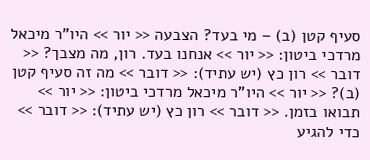סעיף קטן (ב) – מי בעד? הצבעה << יור >> היו"ר מיכאל מרדכי ביטון: << יור >> אנחנו בעד. רון, מה מצבך? << דובר >> רון כץ (יש עתיד): << דובר >> מה זה סעיף קטן (ב)? << יור >> היו"ר מיכאל מרדכי ביטון: << יור >> תבואו בזמן. << דובר >> רון כץ (יש עתיד): << דובר >> כדי להגיע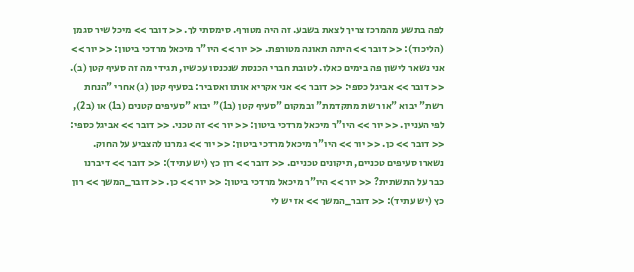לפה בתשע מהמרכז צריך לצאת בשבע. זה היה מטורף. סימסתי לך. << דובר >> מיכל שיר סגמן (הליכוד): << דובר >> היתה תאונה מטורפת. << יור >> היו"ר מיכאל מרדכי ביטון: << יור >> אני נשאר לישון פה בימים כאלו. לטובת חברי הכנסת שנכנסו עכשיו, תגידי מה זה סעיף קטן (ב). << דובר >> אביגל כספי: << דובר >> אני אקריא אותו ואסביר: בסעיף קטן (ג) אחרי "הנחת רשת" יבוא "או רשת מתקדמת" ובמקום "סעיף קטן (ב1)" יבוא "סעיפים קטנים (ב1) או (ב2), לפי העניין. << יור >> היו"ר מיכאל מרדכי ביטון: << יור >> זה טכני. << דובר >> אביגל כספי: << דובר >> כן. << יור >> היו"ר מיכאל מרדכי ביטון: << יור >> גמרנו להצביע על החוק. נשארו סעיפים טכניים, תיקונים טכניים. << דובר >> רון כץ (יש עתיד): << דובר >> דיברנו כבר על התשתית? << יור >> היו"ר מיכאל מרדכי ביטון: << יור >> כן. << דובר_המשך >> רון כץ (יש עתיד): << דובר_המשך >> אז יש לי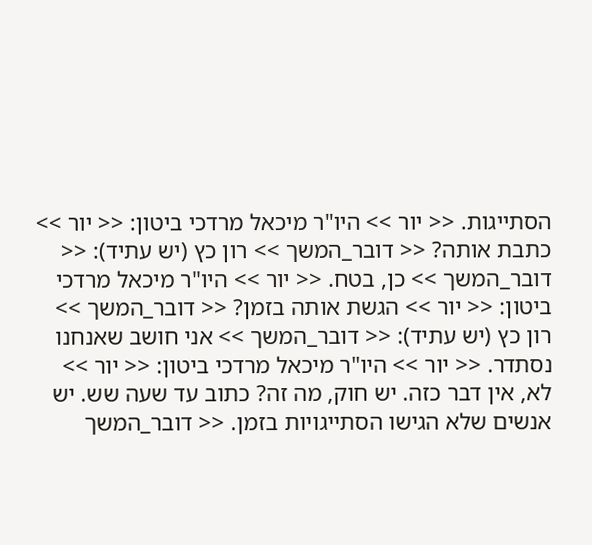הסתייגות. << יור >> היו"ר מיכאל מרדכי ביטון: << יור >> כתבת אותה? << דובר_המשך >> רון כץ (יש עתיד): << דובר_המשך >> כן, בטח. << יור >> היו"ר מיכאל מרדכי ביטון: << יור >> הגשת אותה בזמן? << דובר_המשך >> רון כץ (יש עתיד): << דובר_המשך >> אני חושב שאנחנו נסתדר. << יור >> היו"ר מיכאל מרדכי ביטון: << יור >> לא, אין דבר כזה. יש חוק, מה זה? כתוב עד שעה שש. יש אנשים שלא הגישו הסתייגויות בזמן. << דובר_המשך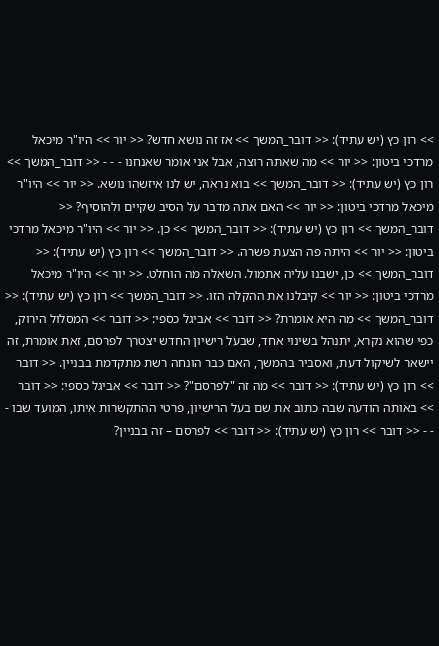>> רון כץ (יש עתיד): << דובר_המשך >> אז זה נושא חדש? << יור >> היו"ר מיכאל מרדכי ביטון: << יור >> מה שאתה רוצה, אבל אני אומר שאנחנו - - - << דובר_המשך >> רון כץ (יש עתיד): << דובר_המשך >> בוא נראה, יש לנו איזשהו נושא. << יור >> היו"ר מיכאל מרדכי ביטון: << יור >> האם אתה מדבר על הסיב שקיים ולהוסיף? << דובר_המשך >> רון כץ (יש עתיד): << דובר_המשך >> כן. << יור >> היו"ר מיכאל מרדכי ביטון: << יור >> היתה פה הצעת פשרה. << דובר_המשך >> רון כץ (יש עתיד): << דובר_המשך >> כן, ישבנו עליה אתמול. השאלה מה הוחלט. << יור >> היו"ר מיכאל מרדכי ביטון: << יור >> קיבלנו את ההקלה הזו. << דובר_המשך >> רון כץ (יש עתיד): << דובר_המשך >> מה היא אומרת? << דובר >> אביגל כספי: << דובר >> המסלול הירוק, כפי שהוא נקרא, יתנהל בשינוי אחד, שבעל רישיון החדש יצטרך לפרסם, זאת אומרת, זה יישאר לשיקול דעת, ואסביר בהמשך, האם כבר הונחה רשת מתקדמת בבניין. << דובר >> רון כץ (יש עתיד): << דובר >> מה זה "לפרסם"? << דובר >> אביגל כספי: << דובר >> באותה הודעה שבה כתוב את שם בעל הרישיון, פרטי ההתקשרות איתו, המועד שבו - - - << דובר >> רון כץ (יש עתיד): << דובר >> לפרסם – זה בבניין?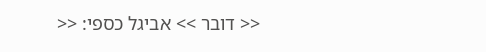<< דובר >> אביגל כספי: <<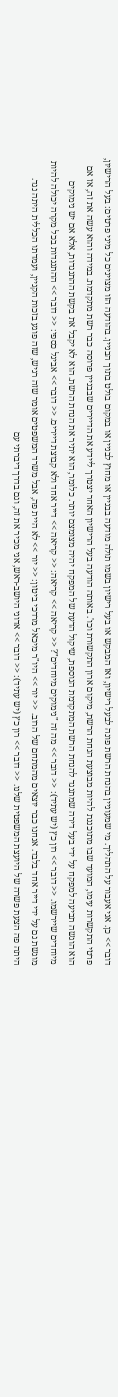דובר >> כן. אני אעבור על התהליך. מי שמעוניין בהנחת הרשת פונה לבעל רישיון, ואז המבקש או בעל רישיון בשמו תולה מודעה בבניין או מחוץ לבניין או במקום בולט בתוך הבניין. בהודעה הזו מצוינים כל מיני פרטים: בעל הרישיון, פרטי התקשרות עימו, המועד שבו מתוכננת להיות מבוצעת הנחת הרשת, מיקום ארון התקשורת וכו'. באותה הודעה בעל הרישיון האחר יצטרך ליידע את הדיירים שבבניין פרוסה כבר רשת מתקדמת. במידה והוא עשה את זה, אז אם הוא הוגשה תביעה למפקח על ידי בעל דירה שמתנגד להנחת הרשת המתקדמת הנוספת, שיקול הדעת של המפקח יהיה מצומצם יותר. כלומר, הוא יתיר את הנחת הרשת. הוא לא יקבל את בקשת ההתנגדות, אלא אם יש נימוקים מיוחדים שיירשמו. << דובר >> רון כץ (יש עתיד): << דובר >> מה זה "נימוקים מיוחדים"? << קריאה >> קריאה: << קריאה >> דייר אחד ולא קבוצת דיירים. << דובר >> אביגל כספי: << דובר >> ההתנגדות בכל מקרה יכולה להיות מוגשת גם על ידי דייר אחד בלבד. אנחנו כבר יוצאים מהמתחם של הרוב. << יור >> היו"ר מיכאל מרדכי ביטון: << יור >> לא היית פה, אבל משרד המשפטים אומר שזה רגיש, שזה פוגע בזכות הקניין, ועמדתו הכללית היתה נגד. היתה פה הצעת פשרה של היועצת המשפטית שלנו. << דובר >> רון כץ (יש עתיד): << דובר >> אדוני היושב-ראש, אני מכיר את זה, וגם בדרך דיברתי עם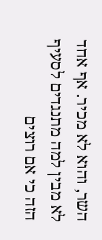השר, והוא לא מכיר. אף אחד לא מבין למה מתנגדים לסעיף הזה כי אם רוצים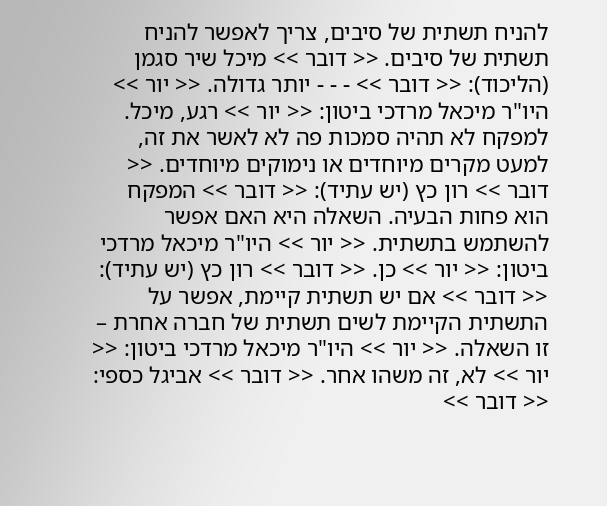להניח תשתית של סיבים, צריך לאפשר להניח תשתית של סיבים. << דובר >> מיכל שיר סגמן (הליכוד): << דובר >> - - - יותר גדולה. << יור >> היו"ר מיכאל מרדכי ביטון: << יור >> רגע, מיכל. למפקח לא תהיה סמכות פה לא לאשר את זה, למעט מקרים מיוחדים או נימוקים מיוחדים. << דובר >> רון כץ (יש עתיד): << דובר >> המפקח הוא פחות הבעיה. השאלה היא האם אפשר להשתמש בתשתית. << יור >> היו"ר מיכאל מרדכי ביטון: << יור >> כן. << דובר >> רון כץ (יש עתיד): << דובר >> אם יש תשתית קיימת, אפשר על התשתית הקיימת לשים תשתית של חברה אחרת – זו השאלה. << יור >> היו"ר מיכאל מרדכי ביטון: << יור >> לא, זה משהו אחר. << דובר >> אביגל כספי: << דובר >>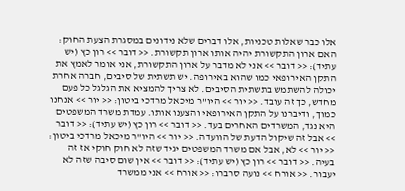אלו כבר שאלות טכניות, אלו דברים שלא נידונים במסגרת הצעת החוק: האם ארון התקשורת יהיה אותו ארון תקשורת. << דובר >> רון כץ (יש עתיד): << דובר >> אני לא מדבר על ארון התקשורת, אני אומר לאמץ את התקן האירופאי כמו שהוא באירופה. יש תשתית של סיבים, חברה אחרת יכולה להשתמש בתשתית הסיבים. לא צריך להמציא את הגלגל כל פעם מחדש, כך זה עובד. << יור >> היו"ר מיכאל מרדכי ביטון: << יור >> אנחנו כמוך, ודיברנו על התקן האירופאי והצענו אותו. עמדת משרד המשפטים היא נגד, המשרדים האחרים בעד. << דובר >> רון כץ (יש עתיד): << דובר >> אבל זה שיקול הדעת של הוועדה. << יור >> היו"ר מיכאל מרדכי ביטון: << יור >> לא, אבל אם משרד המשפטים יגיד שזה לא חוק חוקי אז זה בעיה. << דובר >> רון כץ (יש עתיד): << דובר >> אין שום סיבה שזה לא יעבור. << אורח >> נועה סרברו: << אורח >> אני ממשרד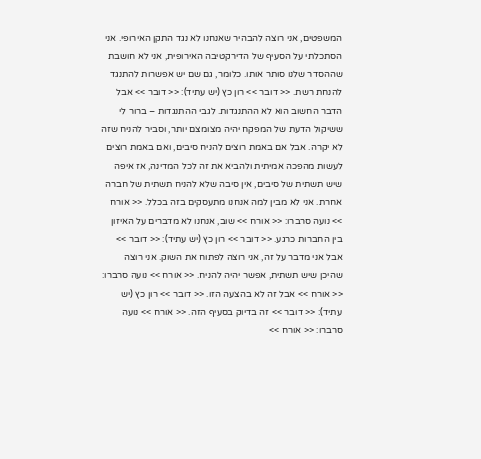המשפטים, אני רוצה להבהיר שאנחנו לא נגד התקן האירופי. אני הסתכלתי על הסעיף של הדירקטיבה האירופית, אני לא חושבת שההסדר שלנו סותר אותו. כלומר, גם שם יש אפשרות להתנגד להנחת רשת. << דובר >> רון כץ (יש עתיד): << דובר >> אבל הדבר החשוב הוא לא ההתנגדות. לגבי ההתנגדות – ברור לי ששיקול הדעת של המפקח יהיה מצומצם יותר, וסביר להניח שזה לא יקרה. אבל אם באמת רוצים להניח סיבים, ואם באמת רוצים לעשות מהפכה אמיתית ולהביא את זה לכל המדינה, אז איפה שיש תשתית של סיבים, אין סיבה שלא להניח תשתית של חברה אחרת. אני לא מבין למה אנחנו מתעסקים בזה בכלל. << אורח >> נועה סרברו: << אורח >> שוב, אנחנו לא מדברים על האיזון בין החברות כרגע. << דובר >> רון כץ (יש עתיד): << דובר >> אבל אני מדבר על זה, אני רוצה לפתוח את השוק. אני רוצה שהיכן שיש תשתית, אפשר יהיה להניח. << אורח >> נועה סרברו: << אורח >> אבל זה לא בהצעה הזו. << דובר >> רון כץ (יש עתיד): << דובר >> זה בדיוק בסעיף הזה. << אורח >> נועה סרברו: << אורח >>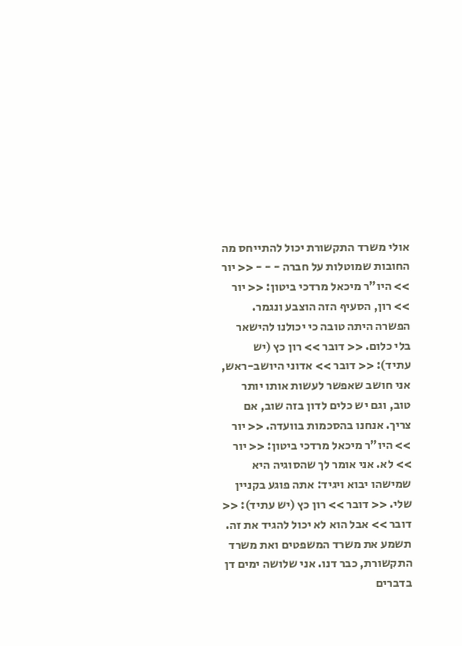אולי משרד התקשורת יכול להתייחס מה החובות שמוטלות על חברה - - - << יור >> היו"ר מיכאל מרדכי ביטון: << יור >> רון, הסעיף הזה הוצבע ונגמר. הפשרה היתה טובה כי יכולנו להישאר בלי כלום. << דובר >> רון כץ (יש עתיד): << דובר >> אדוני היושב-ראש, אני חושב שאפשר לעשות אותו יותר טוב, וגם יש כלים לדון בזה שוב, אם צריך. אנחנו בהסכמות בוועדה. << יור >> היו"ר מיכאל מרדכי ביטון: << יור >> לא. אני אומר לך שהסוגיה היא שמישהו יבוא ויגיד: אתה פוגע בקניין שלי. << דובר >> רון כץ (יש עתיד): << דובר >> אבל הוא לא יכול להגיד את זה. תשמע את משרד המשפטים ואת משרד התקשורת, כבר דנו. אני שלושה ימים דן בדברים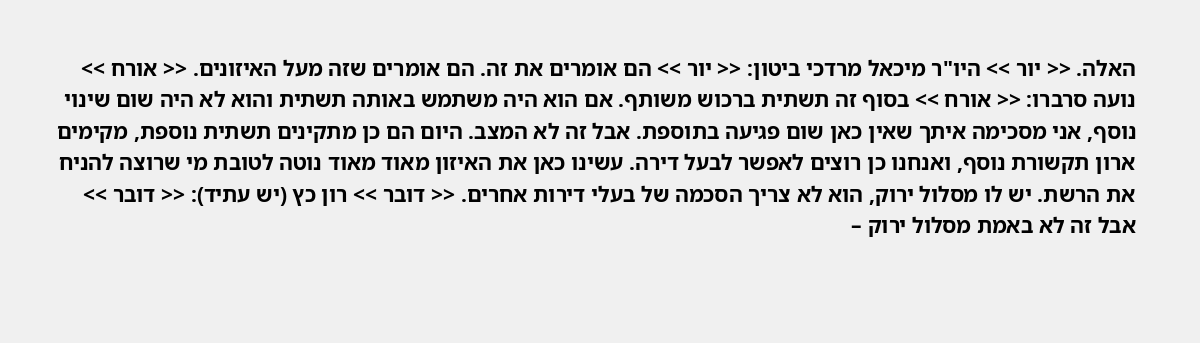האלה. << יור >> היו"ר מיכאל מרדכי ביטון: << יור >> הם אומרים את זה. הם אומרים שזה מעל האיזונים. << אורח >> נועה סרברו: << אורח >> בסוף זה תשתית ברכוש משותף. אם הוא היה משתמש באותה תשתית והוא לא היה שום שינוי נוסף, אני מסכימה איתך שאין כאן שום פגיעה בתוספת. אבל זה לא המצב. היום הם כן מתקינים תשתית נוספת, מקימים ארון תקשורת נוסף, ואנחנו כן רוצים לאפשר לבעל דירה. עשינו כאן את האיזון מאוד מאוד נוטה לטובת מי שרוצה להניח את הרשת. יש לו מסלול ירוק, הוא לא צריך הסכמה של בעלי דירות אחרים. << דובר >> רון כץ (יש עתיד): << דובר >> אבל זה לא באמת מסלול ירוק –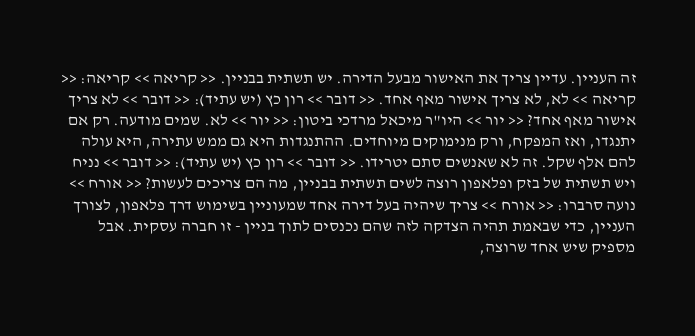זה העניין. עדיין צריך את האישור מבעל הדירה. יש תשתית בבניין. << קריאה >> קריאה: << קריאה >> לא, לא צריך אישור מאף אחד. << דובר >> רון כץ (יש עתיד): << דובר >> לא צריך אישור מאף אחד? << יור >> היו"ר מיכאל מרדכי ביטון: << יור >> לא. שמים מודעה. רק אם יתנגדו, ואז המפקח, ורק מנימוקים מיוחדים. ההתנגדות היא גם ממש עתירה, היא עולה להם אלף שקל. זה לא שאנשים סתם יטרידו. << דובר >> רון כץ (יש עתיד): << דובר >> נניח ויש תשתית של בזק ופלאפון רוצה לשים תשתית בבניין, מה הם צריכים לעשות? << אורח >> נועה סרברו: << אורח >> צריך שיהיה בעל דירה אחד שמעוניין בשימוש דרך פלאפון, לצורך העניין, כדי שבאמת תהיה הצדקה לזה שהם נכנסים לתוך בניין - זו חברה עסקית. אבל מספיק שיש אחד שרוצה,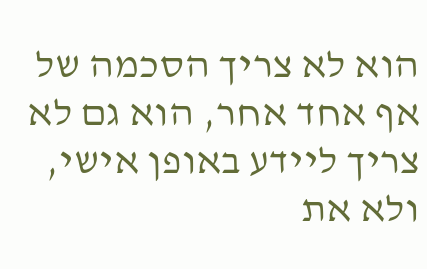הוא לא צריך הסכמה של אף אחד אחר, הוא גם לא צריך ליידע באופן אישי, ולא את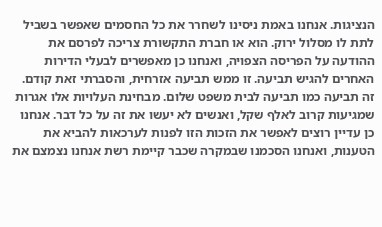הנציגות. אנחנו באמת ניסינו לשחרר את כל החסמים שאפשר בשביל לתת לו מסלול ירוק. הוא או חברת התקשורת צריכה לפרסם את ההודעה על הפריסה הצפויה, ואנחנו כן מאפשרים לבעלי הדירות האחרים להגיש תביעה. זו ממש תביעה אזרחית, והסברתי זאת קודם. זה תביעה כמו תביעה לבית משפט שלום. מבחינת העלויות אלו אגרות שמגיעות קרוב לאלף שקל, ואנשים לא יעשו את זה על כל דבר. אנחנו כן עדיין רוצים לאפשר את הזכות הזו לפנות לערכאות להביא את הטענות, ואנחנו הסכמנו שבמקרה שכבר קיימת רשת אנחנו נצמצם את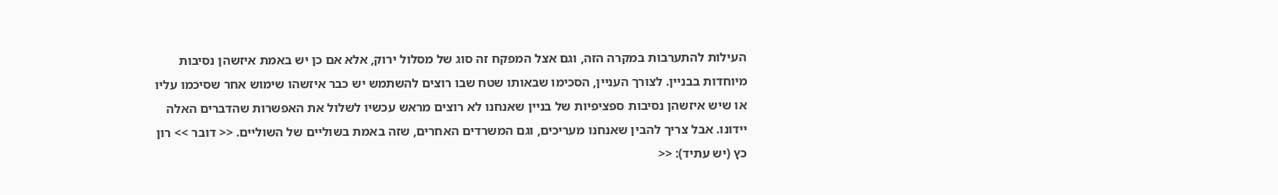העילות להתערבות במקרה הזה, וגם אצל המפקח זה סוג של מסלול ירוק, אלא אם כן יש באמת איזשהן נסיבות מיוחדות בבניין. לצורך העניין, הסכימו שבאותו שטח שבו רוצים להשתמש יש כבר איזשהו שימוש אחר שסיכמו עליו או שיש איזשהן נסיבות ספציפיות של בניין שאנחנו לא רוצים מראש עכשיו לשלול את האפשרות שהדברים האלה יידונו. אבל צריך להבין שאנחנו מעריכים, וגם המשרדים האחרים, שזה באמת בשוליים של השוליים. << דובר >> רון כץ (יש עתיד): <<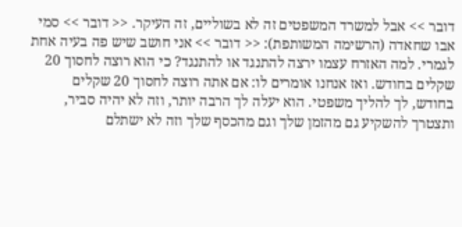דובר >> אבל למשרד המשפטים זה לא בשוליים, זה העיקר. << דובר >> סמי אבו שחאדה (הרשימה המשותפת): << דובר >> אני חושב שיש פה בעיה אחת לגמרי. למה האזרח עצמו ירצה להתנגד או להתנגד? כי הוא רוצה לחסוך 20 שקלים בחודש. ואז אנחנו אומרים לו: אם אתה רוצה לחסוך 20 שקלים בחודש, לך להליך משפטי. הוא יעלה לך הרבה יותר, וזה לא יהיה סביר, ותצטרך להשקיע גם מהזמן שלך וגם מהכסף שלך וזה לא ישתלם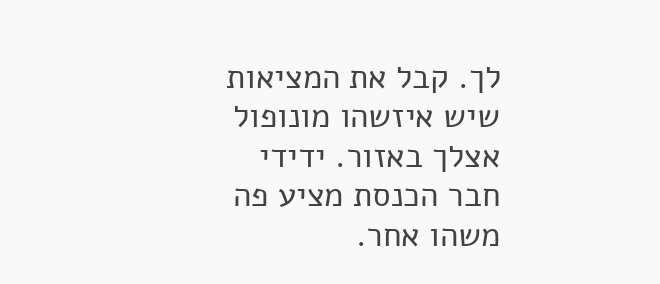לך. קבל את המציאות שיש איזשהו מונופול אצלך באזור. ידידי חבר הכנסת מציע פה משהו אחר.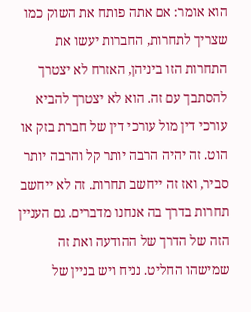הוא אומר: אם אתה פותח את השוק כמו שצריך לתחרות, החברות יעשו את התחרות הזו ביניהן, האזרח לא יצטרך להסתבך עם זה. הוא לא יצטרך להביא עורכי דין מול עורכי דין של חברת בזק או הוט. זה יהיה הרבה יותר קל והרבה יותר סביר, ואז זה ייחשב תחרות. זה לא ייחשב תחרות בדרך בה אנחנו מדברים. גם העניין הזה של הדרך של ההודעה ואת זה שמישהו החליט. נניח ויש בניין של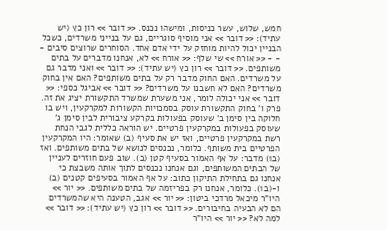חמש, שלוש, עשר כניסות, ומישהו נכנס. << דובר >> רון כץ (יש עתיד): << דובר >> אני מוסיף סוגריים, גם על בנייני משרדים, כשכל הבניין יכול להיות מוחזק על ידי אדם אחד. הסוחרים שרוצים סיבים - - - << אורח >> שי שלף: << אורח >> לא, אנחנו מדברים על בתים משותפים. << דובר >> רון כץ (יש עתיד): << דובר >> ואני מדבר גם על משרדים. האם החוק מדבר רק על בתים משותפים? האם אין בחוק משרדים? האם לא חשבנו על משרדים? << דובר >> אביגל כספי: << דובר >> אני יכולה לומר, אני משערת שמשרד התקשורת יציג את זה. פרק ו' בחוק התקשורת עוסק בסמכויות הקשורות למקרקעין, ויש בו חלוקה בין סימן ב' שעוסק בפעולות בקרקע ציבורית לבין סימן ג' שעוסק בפעולות במקרקעין פרטיים. יש הוראה כללית לגבי הנחת רשת במקרקעין פרטיים, ואז יש את סעיף (ב) שאומר: היו המקרקעין הפרטיים בית משותף. כלומר, נכנסים לנושא של בתים משותפים. ואז (ב1) מדבר: על אף האמור בסעיף קטן (ב). שוב פעם חוזרים לעניין של הבתים המשותפים, וגם אנחנו נכנסים לתוך אותה משבצת כי אנחנו גם בתחילת התיקון כתוב: על אף האמור בסעיפים קטנים (ב) ו-(ב1). כלומר, אנחנו רק בפריזמה של בתים משותפים. << יור >> היו"ר מיכאל מרדכי ביטון: << יור >> אגב, הטענה היא שהמשרדים הם לא הבעיה בחיבורים. << דובר >> רון כץ (יש עתיד): << דובר >> למה לא? << יור >> היו"ר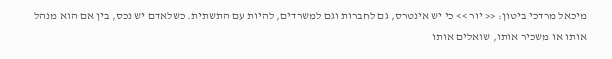מיכאל מרדכי ביטון: << יור >> כי יש אינטרס, גם לחברות וגם למשרדים, להיות עם התשתית. כשלאדם יש נכס, בין אם הוא מנהל אותו או משכיר אותו, שואלים אותו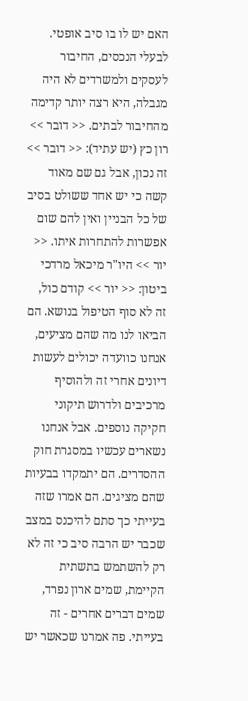האם יש לו בו סיב אופטי. לבעלי הנכסים, החיבור לעסקים ולמשרדים לא היה מגבלה, היא רצה יותר קדימה מהחיבור לבתים. << דובר >> רון כץ (יש עתיד): << דובר >> זה נכון, אבל גם שם מאוד קשה כי יש אחד ששולט בסיב של כל הבניין ואין להם שום אפשרות להתחרות איתו. << יור >> היו"ר מיכאל מרדכי ביטון: << יור >> קודם כול, זה לא סוף הטיפול בנושא. הם הביאו לנו מה שהם מציעים, אנחנו כוועדה יכולים לעשות דיונים אחרי זה ולהוסיף מרכיבים ולדרוש תיקוני חקיקה נוספים. אבל אנחנו נשארים עכשיו במסגרת חוק ההסדרים. הם יתמקדו בבעיות שהם מציגים. הם אמרו שזה בעייתי כך סתם להיכנס במצב שכבר יש הרבה סיב כי זה לא רק להשתמש בתשתית הקיימת, שמים ארון נפרד, שמים דברים אחרים - זה בעייתי. פה אמרנו שכאשר יש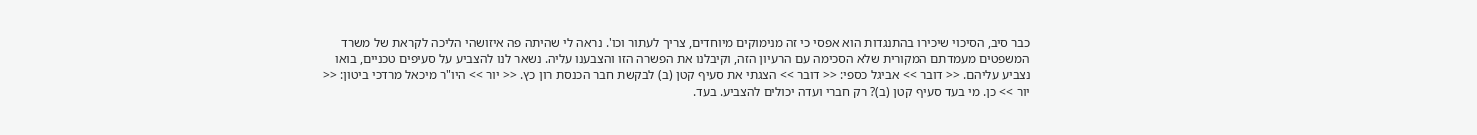כבר סיב, הסיכוי שיכירו בהתנגדות הוא אפסי כי זה מנימוקים מיוחדים, צריך לעתור וכו'. נראה לי שהיתה פה איזושהי הליכה לקראת של משרד המשפטים מעמדתם המקורית שלא הסכימה עם הרעיון הזה, וקיבלנו את הפשרה הזו והצבענו עליה. נשאר לנו להצביע על סעיפים טכניים, בואו נצביע עליהם. << דובר >> אביגל כספי: << דובר >> הצגתי את סעיף קטן (ב) לבקשת חבר הכנסת רון כץ. << יור >> היו"ר מיכאל מרדכי ביטון: << יור >> כן. מי בעד סעיף קטן (ב)? רק חברי ועדה יכולים להצביע. בעד.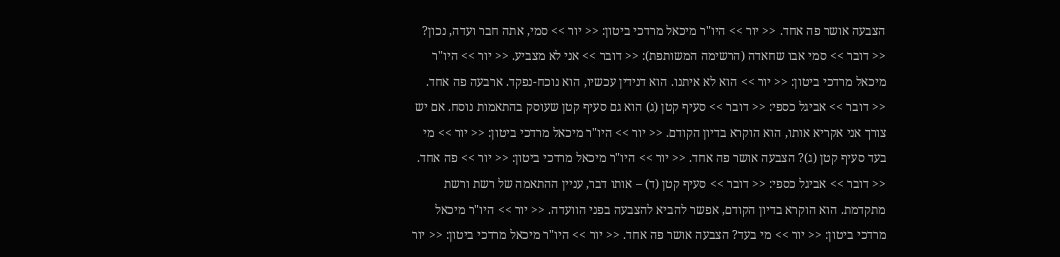הצבעה אושר פה אחד. << יור >> היו"ר מיכאל מרדכי ביטון: << יור >> סמי, אתה חבר ועדה, נכון? << דובר >> סמי אבו שחאדה (הרשימה המשותפת): << דובר >> אני לא מצביע. << יור >> היו"ר מיכאל מרדכי ביטון: << יור >> הוא לא איתנו. הוא דנידין עכשיו, הוא נוכח-נפקד. ארבעה פה אחד. << דובר >> אביגל כספי: << דובר >> סעיף קטן (ג) הוא גם סעיף קטן שעוסק בהתאמות נוסח. אם יש צורך אני אקריא אותו, הוא הוקרא בדיון הקודם. << יור >> היו"ר מיכאל מרדכי ביטון: << יור >> מי בעד סעיף קטן (ג)? הצבעה אושר פה אחד. << יור >> היו"ר מיכאל מרדכי ביטון: << יור >> פה אחד. << דובר >> אביגל כספי: << דובר >> סעיף קטן (ד) – אותו דבר, עניין ההתאמה של רשת ורשת מתקדמת. הוא הוקרא בדיון הקודם, אפשר להביא להצבעה בפני הוועדה. << יור >> היו"ר מיכאל מרדכי ביטון: << יור >> מי בעד? הצבעה אושר פה אחד. << יור >> היו"ר מיכאל מרדכי ביטון: << יור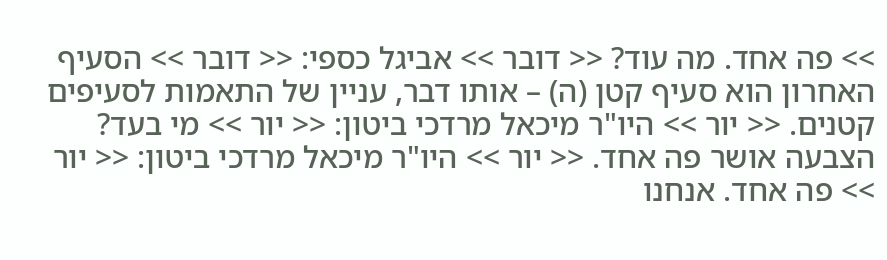>> פה אחד. מה עוד? << דובר >> אביגל כספי: << דובר >> הסעיף האחרון הוא סעיף קטן (ה) – אותו דבר, עניין של התאמות לסעיפים קטנים. << יור >> היו"ר מיכאל מרדכי ביטון: << יור >> מי בעד? הצבעה אושר פה אחד. << יור >> היו"ר מיכאל מרדכי ביטון: << יור >> פה אחד. אנחנו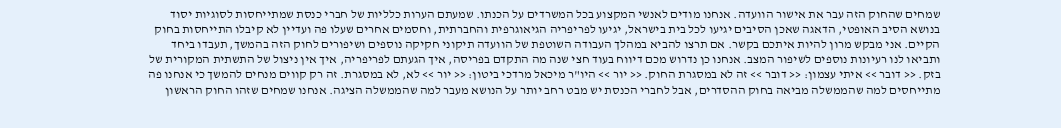שמחים שהחוק הזה עבר את אישור הוועדה. אנחנו מודים לאנשי המקצוע בכל המשרדים על הכנתו. שמעתם הערות כלליות של חברי כנסת שמתייחסות לסוגיות יסוד בנושא הסיב האופטי, הדאגה שאכן הסיבים יגיעו לכל בית בישראל, יגיעו לפריפריה הגיאוגרפית והחברתית, וחסמים אחרים שעלו פה ועדיין לא קיבלו התייחסות בחוק הקיים. אני מבקש מרון להיות איתכם בקשר. אם תרצו להביא במהלך העבודה השוטפת של הוועדה תיקוני חקיקה נוספים ושיפורים לחוק הזה בהמשך, תעבדו ביחד ותביאו לנו רעיונות נוספים לשיפור המצב. אנחנו כן נדרוש מכם דיווח בעוד חצי שנה מה התקדם בפריסה, איך הגעתם לפריפריה, איך אין ניצול של התשתית המקורית של בזק. << דובר >> איתי עצמון: << דובר >> זה לא במסגרת החוק. << יור >> היו"ר מיכאל מרדכי ביטון: << יור >> לא, לא במסגרת. זה רק קווים מנחים להמשך כי אנחנו פה מתייחסים למה שהממשלה מביאה בחוק ההסדרים, אבל לחברי הכנסת יש מבט רחב יותר על הנושא מעבר למה שהממשלה הציגה. אנחנו שמחים שזהו החוק הראשון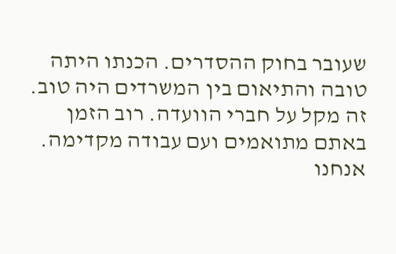שעובר בחוק ההסדרים. הכנתו היתה טובה והתיאום בין המשרדים היה טוב. זה מקל על חברי הוועדה. רוב הזמן באתם מתואמים ועם עבודה מקדימה. אנחנו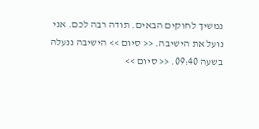נמשיך לחוקים הבאים. תודה רבה לכם. אני נועל את הישיבה. << סיום >> הישיבה ננעלה בשעה 09:40. << סיום >>